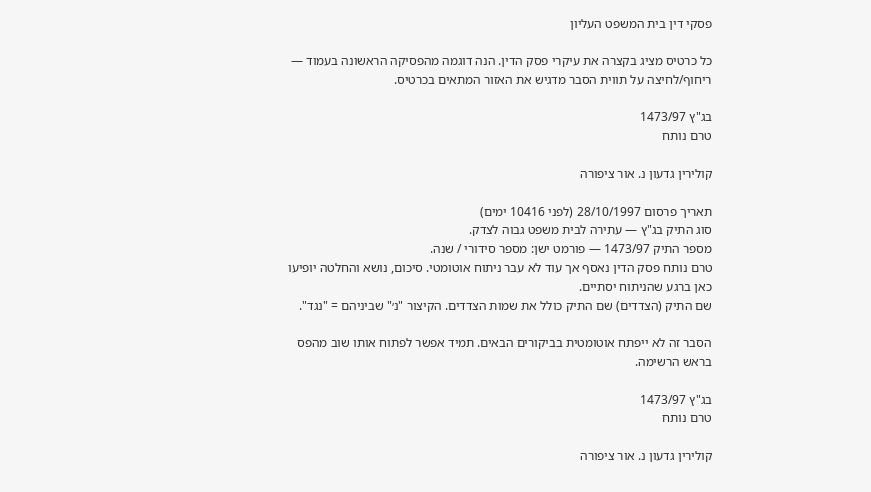פסקי דין בית המשפט העליון

כל כרטיס מציג בקצרה את עיקרי פסק הדין. הנה דוגמה מהפסיקה הראשונה בעמוד — ריחוף/לחיצה על תווית הסבר מדגיש את האזור המתאים בכרטיס.

בג"ץ 1473/97
טרם נותח

קולירין גדעון נ. אור ציפורה

תאריך פרסום 28/10/1997 (לפני 10416 ימים)
סוג התיק בג"ץ — עתירה לבית משפט גבוה לצדק.
מספר התיק 1473/97 — פורמט ישן: מספר סידורי / שנה.
טרם נותח פסק הדין נאסף אך עוד לא עבר ניתוח אוטומטי. סיכום, נושא והחלטה יופיעו כאן ברגע שהניתוח יסתיים.
שם התיק (הצדדים) שם התיק כולל את שמות הצדדים. הקיצור "נ׳" שביניהם = "נגד".

הסבר זה לא ייפתח אוטומטית בביקורים הבאים. תמיד אפשר לפתוח אותו שוב מהפס בראש הרשימה.

בג"ץ 1473/97
טרם נותח

קולירין גדעון נ. אור ציפורה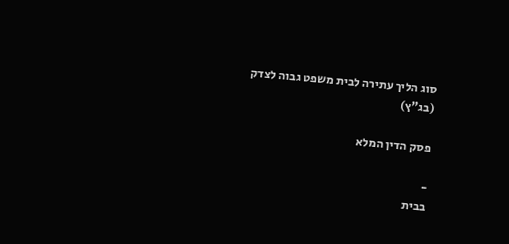סוג הליך עתירה לבית משפט גבוה לצדק (בג"ץ)

פסק הדין המלא

-
בבית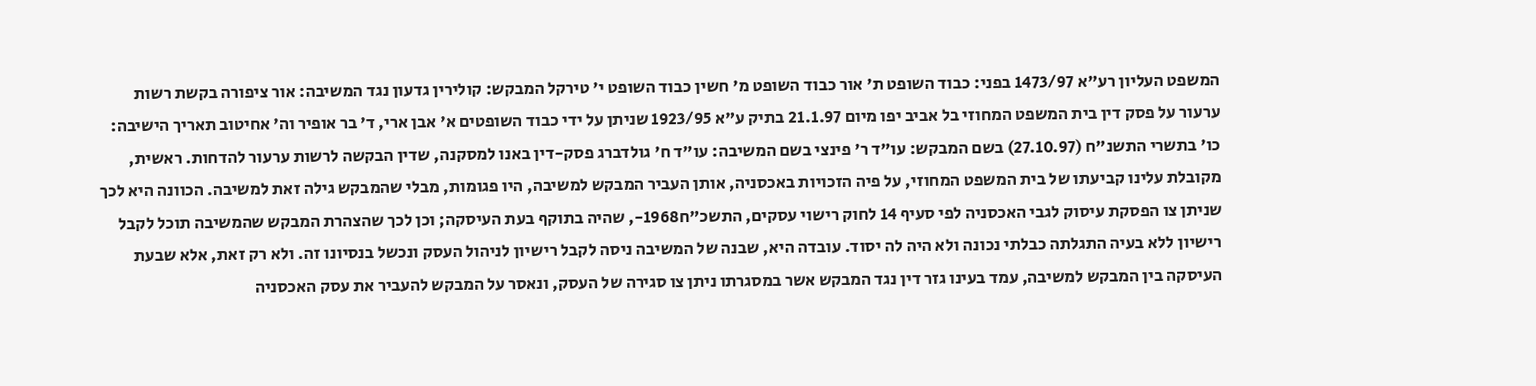המשפט העליון רע"א 1473/97 בפני: כבוד השופט ת' אור כבוד השופט מ' חשין כבוד השופט י' טירקל המבקש: קולירין גדעון נגד המשיבה: אור ציפורה בקשת רשות ערעור על פסק דין בית המשפט המחוזי בל אביב יפו מיום 21.1.97 בתיק ע"א 1923/95 שניתן על ידי כבוד השופטים א' אבן ארי, ד' בר אופיר וה' אחיטוב תאריך הישיבה: כו' בתשרי התשנ"ח (27.10.97) בשם המבקש: עו"ד ר' פינצי בשם המשיבה: עו"ד ח' גולדברג פסק-דין באנו למסקנה, שדין הבקשה לרשות ערעור להדחות. ראשית, מקובלת עלינו קביעתו של בית המשפט המחוזי, על פיה הזכויות באכסניה, אותן העביר המבקש למשיבה, היו פגומות, מבלי שהמבקש גילה זאת למשיבה. הכוונה היא לכך שניתן צו הפסקת עיסוק לגבי האכסניה לפי סעיף 14 לחוק רישוי עסקים, התשכ"ח1968-, שהיה בתוקף בעת העיסקה; וכן לכך שהצהרת המבקש שהמשיבה תוכל לקבל רישיון ללא בעיה התגלתה כבלתי נכונה ולא היה לה יסוד. עובדה היא, שבנה של המשיבה ניסה לקבל רישיון לניהול העסק ונכשל בנסיונו זה. ולא רק זאת, אלא שבעת העיסקה בין המבקש למשיבה, עמד בעינו גזר דין נגד המבקש אשר במסגרתו ניתן צו סגירה של העסק, ונאסר על המבקש להעביר את עסק האכסניה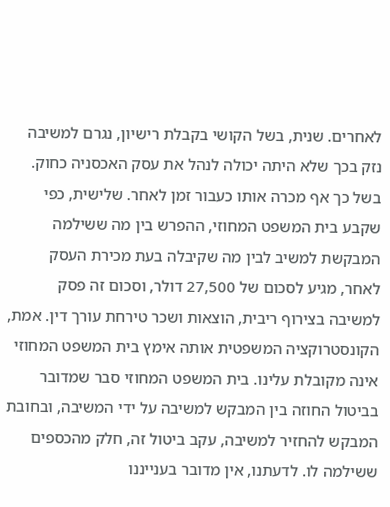לאחרים. שנית, בשל הקושי בקבלת רישיון, נגרם למשיבה נזק בכך שלא היתה יכולה לנהל את עסק האכסניה כחוק. בשל כך אף מכרה אותו כעבור זמן לאחר. שלישית, כפי שקבע בית המשפט המחוזי, ההפרש בין מה ששילמה המבקשת למשיב לבין מה שקיבלה בעת מכירת העסק לאחר, מגיע לסכום של 27,500 דולר, וסכום זה פסק למשיבה בצירוף ריבית, הוצאות ושכר טירחת עורך דין. אמת, הקונסטרוקציה המשפטית אותה אימץ בית המשפט המחוזי אינה מקובלת עלינו. בית המשפט המחוזי סבר שמדובר בביטול החוזה בין המבקש למשיבה על ידי המשיבה, ובחובת המבקש להחזיר למשיבה, עקב ביטול זה, חלק מהכספים ששילמה לו. לדעתנו, אין מדובר בענייננו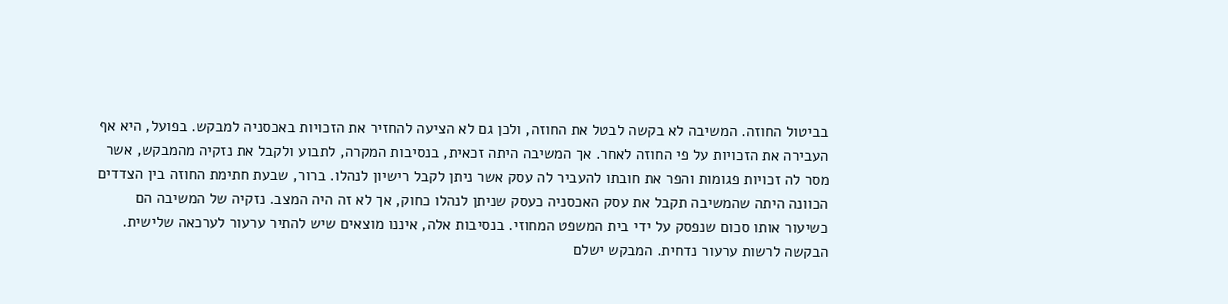בביטול החוזה. המשיבה לא בקשה לבטל את החוזה, ולכן גם לא הציעה להחזיר את הזכויות באכסניה למבקש. בפועל, היא אף העבירה את הזכויות על פי החוזה לאחר. אך המשיבה היתה זכאית, בנסיבות המקרה, לתבוע ולקבל את נזקיה מהמבקש, אשר מסר לה זכויות פגומות והפר את חובתו להעביר לה עסק אשר ניתן לקבל רישיון לנהלו. ברור, שבעת חתימת החוזה בין הצדדים הכוונה היתה שהמשיבה תקבל את עסק האכסניה כעסק שניתן לנהלו כחוק, אך לא זה היה המצב. נזקיה של המשיבה הם כשיעור אותו סכום שנפסק על ידי בית המשפט המחוזי. בנסיבות אלה, איננו מוצאים שיש להתיר ערעור לערכאה שלישית. הבקשה לרשות ערעור נדחית. המבקש ישלם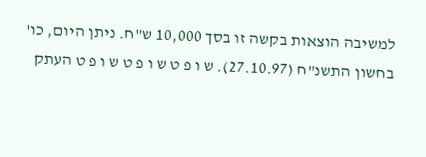למשיבה הוצאות בקשה זו בסך 10,000 ש"ח. ניתן היום, כו' בחשון התשנ"ח (27.10.97). ש ו פ ט ש ו פ ט ש ו פ ט העתק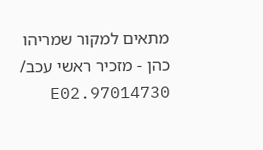מתאים למקור שמריהו כהן - מזכיר ראשי עכב/ 97014730.E02